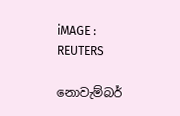iMAGE : REUTERS

නොවැම්බර්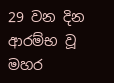29 වන දින ආරම්භ වූ මහර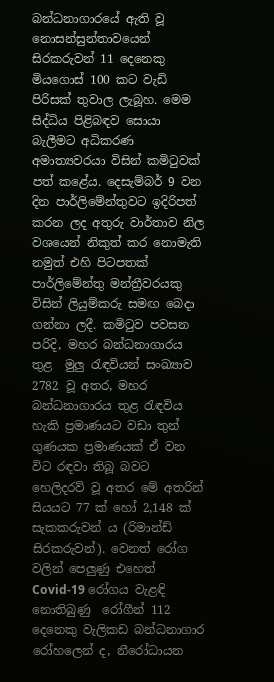බන්ධනාගාරයේ ඇති වූ නොසන්සුන්තාවයෙන් සිරකරුවන් 11 දෙනෙකු මියගොස් 100 කට වැඩි පිරිසක් තුවාල ලැබූහ. මෙම සිද්ධිය පිළිබඳව සොයා බැලීමට අධිකරණ අමාත්‍යවරයා විසින් කමිටුවක් පත් කළේය. දෙසැම්බර් 9 වන දින පාර්ලිමේන්තුවට ඉදිරිපත් කරන ලද අතුරු වාර්තාව නිල වශයෙන් නිකුත් කර නොමැති නමුත් එහි පිටපතක් පාර්ලිමේන්තු මන්ත්‍රීවරයකු විසින් ලියුම්කරු සමඟ බෙදා ගන්නා ලදී. කමිටුව පවසන පරිදි, මහර බන්ධනාගාරය තුළ  මුලු රැඳවියන් සංඛ්‍යාව 2782 වූ අතර, මහර බන්ධනාගාරය තුළ රැඳවිය හැකි ප්‍රමාණයට වඩා තුන් ගුණයක ප්‍රමාණයක් ඒ වන විට රඳවා තිබූ බවට හෙලිදරව් වූ අතර මේ අතරින් සියයට 77 ක් හෝ 2,148 ක් සැකකරුවන්‍ ය (රිමාන්ඩ් සිරකරුවන්). වෙනත් රෝග වලින් පෙලුණු එහෙත් Covid-19 රෝගය වැළඳි නොතිබුණු  රෝගීන් 112 දෙනෙකු වැලිකඩ බන්ධනාගාර රෝහලෙන් ද, නීරෝධායන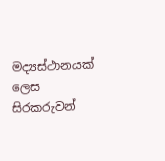මද්‍යස්ථානයක් ලෙස සිරකරුවන්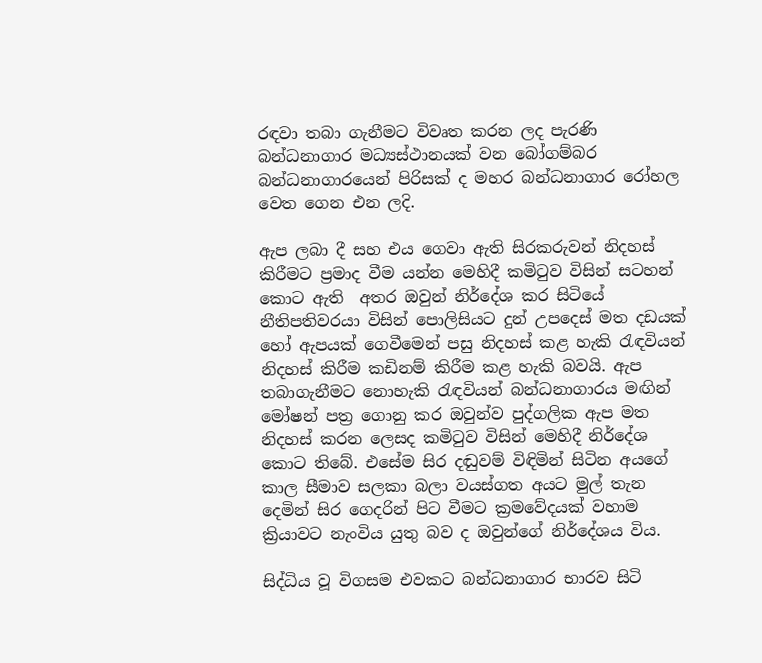රඳවා තබා ගැනීමට විවෘත කරන ලද පැරණි බන්ධනාගාර මධ්‍යස්ථානයක් වන බෝගම්බර බන්ධනාගාරයෙන් පිරිසක් ද මහර බන්ධනාගාර රෝහල වෙත ගෙන එන ලදි.

ඇප ලබා දී සහ එය ගෙවා ඇති සිරකරුවන් නිදහස් කිරීමට ප්‍රමාද වීම යන්න මෙහිදී කමිටුව විසින් සටහන් කොට ඇති  අතර ඔවුන් නිර්දේශ කර සිටියේ නීතිපතිවරයා විසින් පොලිසියට දුන් උපදෙස් මත දඩයක් හෝ ඇපයක් ගෙවීමෙන් පසු නිදහස් කළ හැකි රැඳවියන් නිදහස් කිරීම කඩිනම් කිරීම කළ හැකි බවයි. ඇප තබාගැනීමට නොහැකි රැඳවියන් බන්ධනාගාරය මඟින් මෝෂන් පත්‍ර ගොනු කර ඔවුන්ව පුද්ගලික ඇප මත නිදහස් කරන ලෙසද කමිටුව විසින් මෙහිදී නිර්දේශ කොට තිබේ. එසේම සිර දඬුවම් විඳිමින් සිටින අයගේ කාල සීමාව සලකා බලා වයස්ගත අයට මුල් තැන දෙමින් සිර ගෙදරින් පිට වීමට ක්‍රමවේදයක් වහාම ක්‍රියාවට නැංවිය යුතු බව ද ඔවුන්ගේ නිර්දේශය විය.

සිද්ධිය වූ විගසම එවකට බන්ධනාගාර භාරව සිටි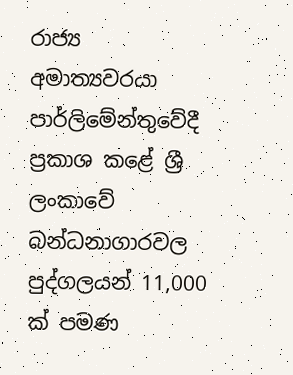රාජ්‍ය අමාත්‍යවරයා පාර්ලිමේන්තුවේදී ප්‍රකාශ කළේ ශ්‍රී ලංකාවේ බන්ධනාගාරවල පුද්ගලයන් 11,000 ක් පමණ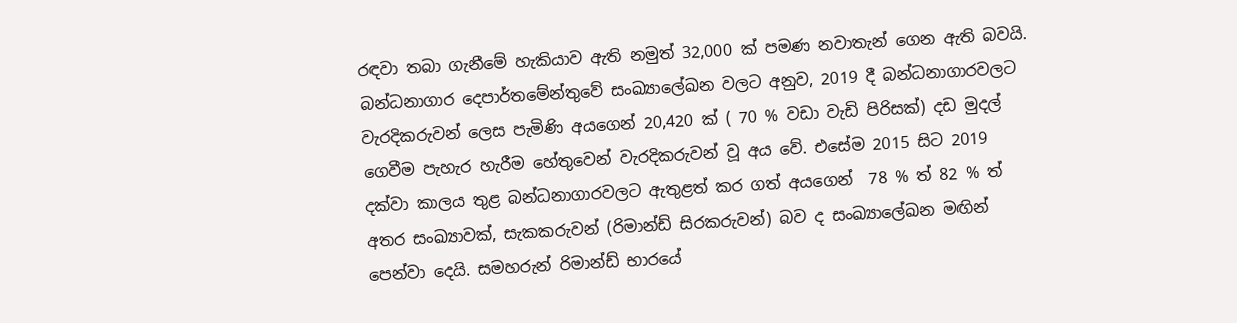රඳවා තබා ගැනීමේ හැකියාව ඇති නමුත් 32,000 ක් පමණ නවාතැන් ගෙන ඇති බවයි. බන්ධනාගාර දෙපාර්තමේන්තුවේ සංඛ්‍යාලේඛන වලට අනුව, 2019 දී බන්ධනාගාරවලට වැරදිකරුවන් ලෙස පැමිණි අයගෙන් 20,420 ක් ( 70 % වඩා වැඩි පිරිසක්) දඩ මුදල් ගෙවීම පැහැර හැරීම හේතුවෙන් වැරදිකරුවන් වූ අය වේ. එසේම 2015 සිට 2019 දක්වා කාලය තුළ බන්ධනාගාරවලට ඇතුළත් කර ගත් අයගෙන්  78 % ත් 82 % ත් අතර සංඛ්‍යාවක්, සැකකරුවන් (රිමාන්ඩ් සිරකරුවන්) බව ද සංඛ්‍යාලේඛන මඟින් පෙන්වා දෙයි. සමහරුන් රිමාන්ඩ් භාරයේ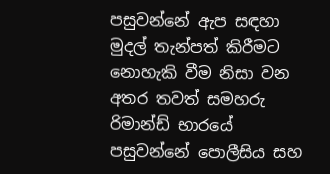පසුවන්නේ ඇප සඳහා මුදල් තැන්පත් කිරීමට නොහැකි වීම නිසා වන අතර තවත් සමහරු රිමාන්ඩ් භාරයේ පසුවන්නේ පොලීසිය සහ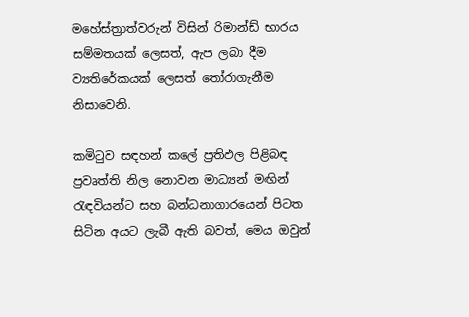මහේස්ත්‍රාත්වරුන් විසින් රිමාන්ඩ් භාරය සම්මතයක් ලෙසත්, ඇප ලබා දීම ව්‍යතිරේකයක් ලෙසත් තෝරාගැනීම නිසාවෙනි.

කමිටුව සඳහන් කලේ ප්‍රතිඵල පිළිබඳ ප්‍රවෘත්ති නිල නොවන මාධ්‍යන් මඟින් රැඳවියන්ට සහ බන්ධනාගාරයෙන් පිටත සිටින අයට ලැබී ඇති බවත්, මෙය ඔවුන්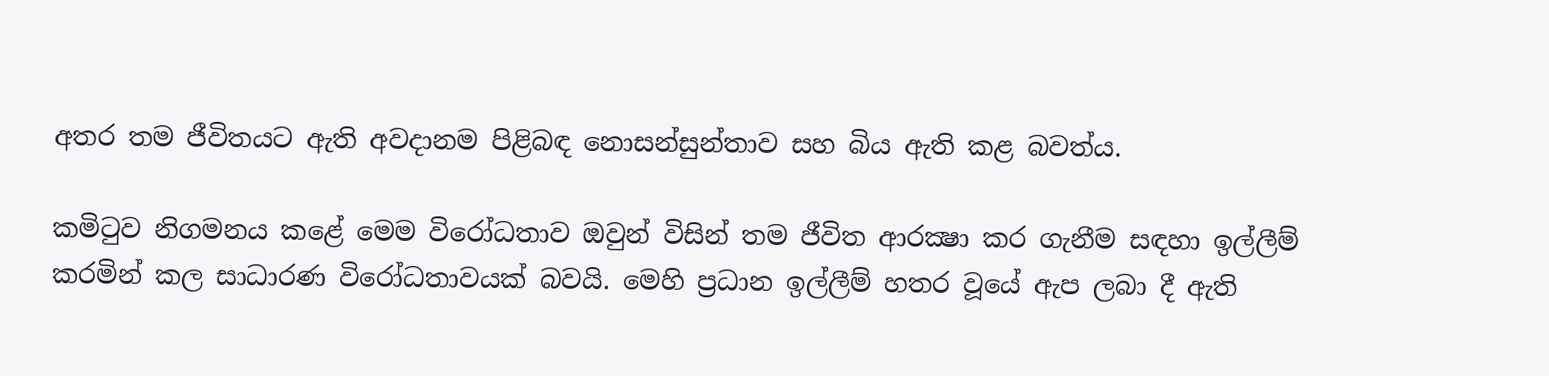අතර තම ජීවිතයට ඇති අවදානම පිළිබඳ නොසන්සුන්තාව සහ බිය ඇති කළ බවත්ය.

කමිටුව නිගමනය කළේ මෙම විරෝධතාව ඔවුන් විසින් තම ජීවිත ආරක්‍ෂා කර ගැනීම සඳහා ඉල්ලීම් කරමින් කල සාධාරණ විරෝධතාවයක් බවයි. මෙහි ප්‍රධාන ඉල්ලීම් හතර වූයේ ඇප ලබා දී ඇති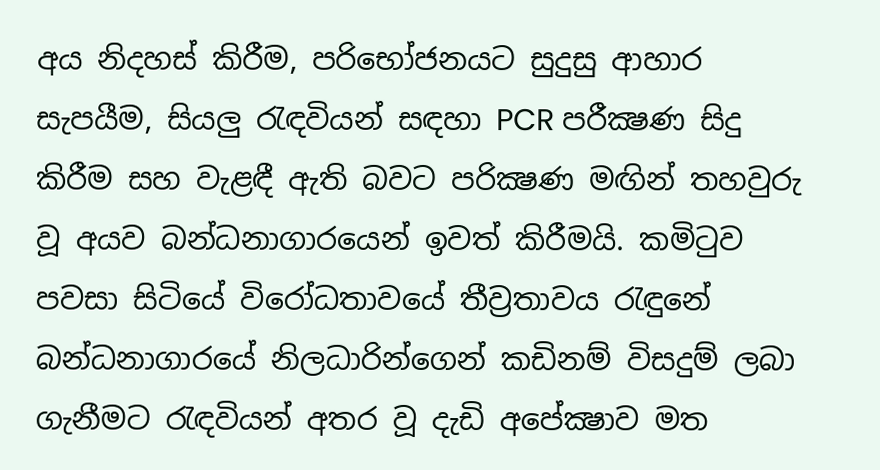අය නිදහස් කිරීම, පරිභෝජනයට සුදුසු ආහාර සැපයීම, සියලු රැඳවියන් සඳහා PCR පරීක්‍ෂණ සිදු කිරීම සහ වැළඳී ඇති බවට පරික්‍ෂණ මඟින් තහවුරු වූ අයව බන්ධනාගාරයෙන් ඉවත් කිරීමයි. කමිටුව පවසා සිටියේ විරෝධතාවයේ තීව්‍රතාවය රැඳුනේ බන්ධනාගාරයේ නිලධාරින්ගෙන් කඩිනම් විසදුම් ලබා ගැනීමට රැඳවියන් අතර වූ දැඩි අපේක්‍ෂාව මත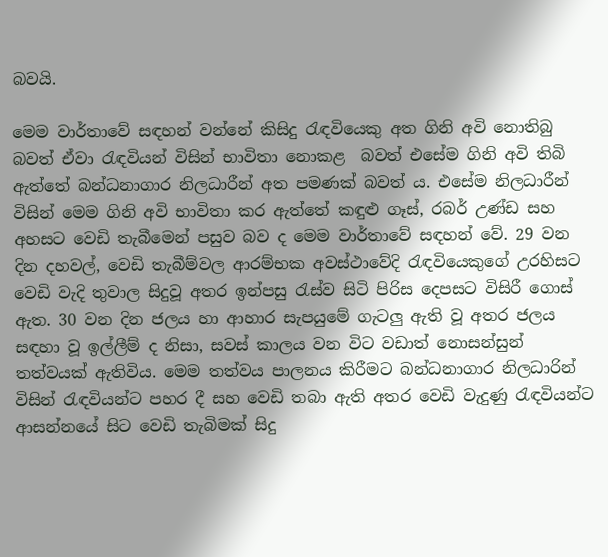බවයි.

මෙම වාර්තාවේ සඳහන් වන්නේ කිසිදු රැඳවියෙකු අත ගිනි අවි නොතිබු බවත් ඒවා රැඳවියන් විසින් භාවිතා නොකළ  බවත් එසේම ගිනි අවි තිබි ඇත්තේ බන්ධනාගාර නිලධාරීන් අත පමණක් බවත් ය. එසේම නිලධාරීන් විසින් මෙම ගිනි අවි භාවිතා කර ඇත්තේ කඳුළු ගෑස්, රබර් උණ්ඩ සහ අහසට වෙඩි තැබීමෙන් පසුව බව ද මෙම වාර්තාවේ සඳහන් වේ. 29 වන දින දහවල්, වෙඩි තැබීම්වල ආරම්භක අවස්ථාවේදි රැඳවියෙකුගේ උරහිසට වෙඩි වැදි තුවාල සිදුවූ අතර ඉන්පසු රැස්ව සිටි පිරිස දෙපසට විසිරී ගොස් ඇත. 30 වන දින ජලය හා ආහාර සැපයුමේ ගැටලු ඇති වූ අතර ජලය සඳහා වූ ඉල්ලීම් ද නිසා, සවස් කාලය වන විට වඩාත් නොසන්සුන් තත්වයක් ඇතිවිය. මෙම තත්වය පාලනය කිරීමට බන්ධනාගාර නිලධාරින් විසින් රැඳවියන්ට පහර දී සහ වෙඩි තබා ඇති අතර වෙඩි වැදුණු රැඳවියන්ට ආසන්නයේ සිට වෙඩි තැබිමක් සිදු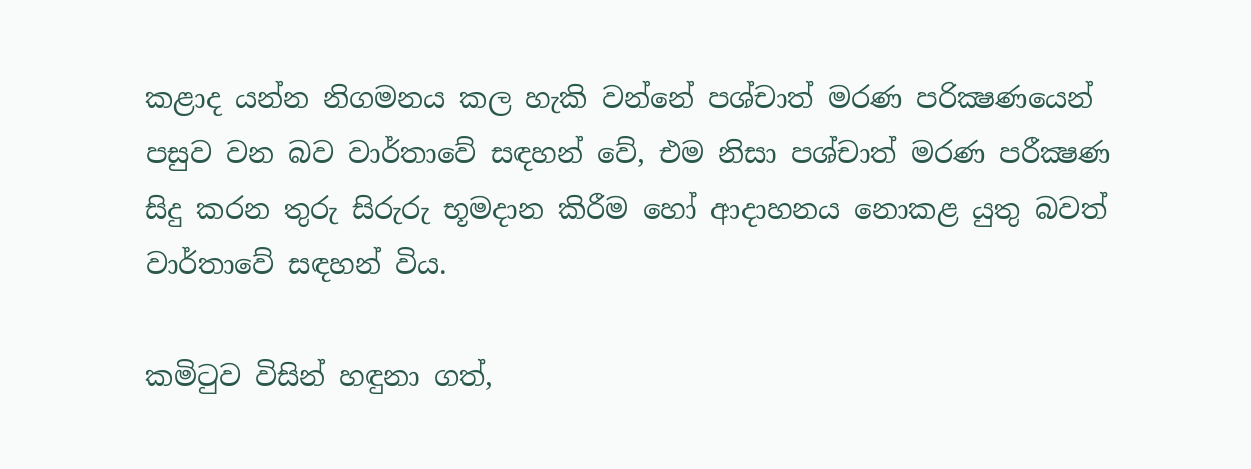කළාද යන්න නිගමනය කල හැකි වන්නේ පශ්චාත් මරණ පරික්‍ෂණයෙන් පසුව වන බව වාර්තාවේ සඳහන් වේ, එම නිසා පශ්චාත් මරණ පරීක්‍ෂණ සිදු කරන තුරු සිරුරු භූමදාන කිරීම හෝ ආදාහනය නොකළ යුතු බවත් වාර්තාවේ සඳහන් විය.

කමිටුව විසින් හඳුනා ගත්,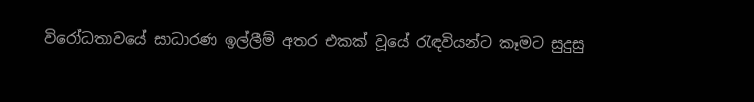විරෝධතාවයේ සාධාරණ ඉල්ලීම් අතර එකක් වූයේ රැඳවියන්ට කෑමට සුදුසු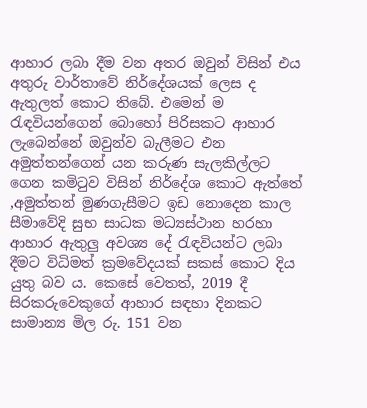ආහාර ලබා දීම වන අතර ඔවුන් විසින් එය අතුරු වාර්තාවේ නිර්දේශයක් ලෙස ද ඇතුලත් කොට තිබේ. එමෙන් ම රැඳවියන්ගෙන් බොහෝ පිරිසකට ආහාර ලැබෙන්නේ ඔවුන්ව බැලීමට එන අමුත්තන්ගෙන් යන කරුණ සැලකිල්ලට ගෙන කමිටුව විසින් නිර්දේශ කොට ඇත්තේ ,අමුත්තන් මුණගැසීමට ඉඩ නොදෙන කාල සීමාවේදි සුභ සාධක මධ්‍යස්ථාන හරහා ආහාර ඇතුලු අවශ්‍ය දේ රැඳවියන්ට ලබා දීමට විධිමත් ක්‍රමවේදයක් සකස් කොට දිය යුතු බව ය. කෙසේ වෙතත්, 2019 දී සිරකරුවෙකුගේ ආහාර සඳහා දිනකට සාමාන්‍ය මිල රු. 151 වන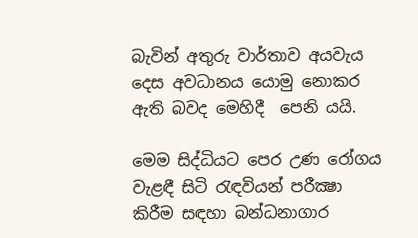බැවින් අතුරු වාර්තාව අයවැය දෙස අවධානය යොමු නොකර ඇති බවද මෙහිදී  පෙනි යයි.

මෙම සිද්ධියට පෙර උණ රෝගය වැළඳී සිටි රැඳවියන් පරීක්‍ෂා කිරීම සඳහා බන්ධනාගාර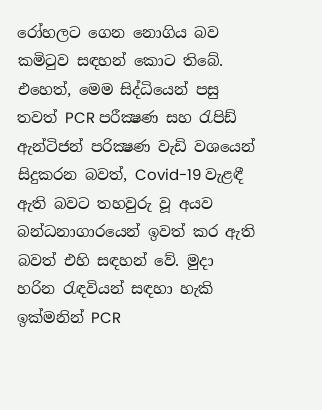රෝහලට ගෙන නොගිය බව කමිටුව සඳහන් කොට තිබේ. එහෙත්, මෙම සිද්ධියෙන් පසු තවත් PCR පරීක්‍ෂණ සහ රැපිඩ් ඇන්ටිජන් පරික්‍ෂණ වැඩි වශයෙන් සිදුකරන බවත්, Covid-19 වැළඳී ඇති බවට තහවුරු වූ අයව බන්ධනාගාරයෙන් ඉවත් කර ඇති බවත් එහි සඳහන් වේ. මුදා හරින රැඳවියන් සඳහා හැකි ඉක්මනින් PCR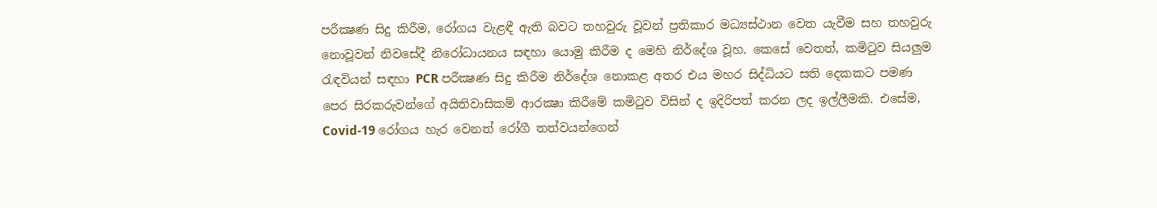පරීක්‍ෂණ සිදු කිරීම, රෝගය වැළඳී ඇති බවට තහවුරු වූවන් ප්‍රතිකාර මධ්‍යස්ථාන වෙත යැවීම සහ තහවුරු නොවූවන් නිවසේදී නිරෝධායනය සඳහා යොමු කිරීම ද මෙහි නිර්දේශ වූහ. කෙසේ වෙතත්, කමිටුව සියලුම රැඳවියන් සඳහා PCR පරීක්‍ෂණ සිදු කිරීම නිර්දේශ නොකළ අතර එය මහර සිද්ධියට සති දෙකකට පමණ පෙර සිරකරුවන්ගේ අයිතිවාසිකම් ආරක්‍ෂා කිරීමේ කමිටුව විසින් ද ඉදිරිපත් කරන ලද ඉල්ලීමකි. එසේම, Covid-19 රෝගය හැර වෙනත් රෝගී තත්වයන්ගෙන්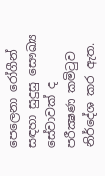පෙලෙනා රෝගීන් සඳහා සුදුසු සෞඛ්‍ය සේවාවක් ද පරීක්‍ෂණ කමිටුව නිර්දේශ කර ඇත.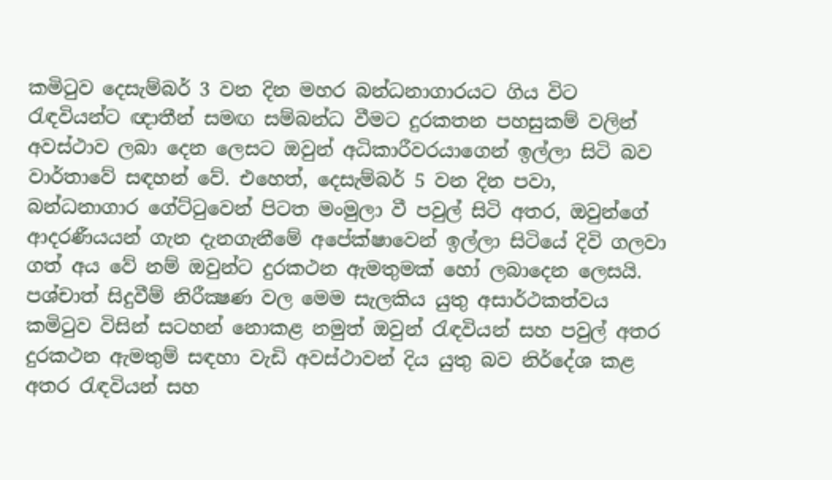කමිටුව දෙසැම්බර් 3 වන දින මහර බන්ධනාගාරයට ගිය විට රැඳවියන්ට ඥාතීන් සමඟ සම්බන්ධ වීමට දුරකතන පහසුකම් වලින් අවස්ථාව ලබා දෙන ලෙසට ඔවුන් අධිකාරීවරයාගෙන් ඉල්ලා සිටි බව වාර්තාවේ සඳහන් වේ. එහෙත්, දෙසැම්බර් 5 වන දින පවා, බන්ධනාගාර ගේට්ටුවෙන් පිටත මංමුලා වී පවුල් සිටි අතර, ඔවුන්ගේ ආදරණීයයන් ගැන දැනගැනීමේ අපේක්ෂාවෙන් ඉල්ලා සිටියේ දිවි ගලවා ගත් අය වේ නම් ඔවුන්ට දුරකථන ඇමතුමක් හෝ ලබාදෙන ලෙසයි. පශ්චාත් සිදුවීම් නිරීක්‍ෂණ වල මෙම සැලකිය යුතු අසාර්ථකත්වය කමිටුව විසින් සටහන් නොකළ නමුත් ඔවුන් රැඳවියන් සහ පවුල් අතර දුරකථන ඇමතුම් සඳහා වැඩි අවස්ථාවන් දිය යුතු බව නිර්දේශ කළ අතර රැඳවියන් සහ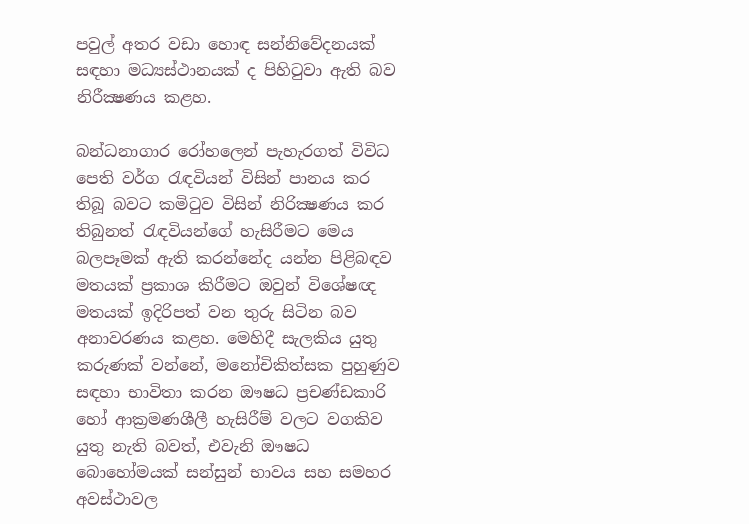පවුල් අතර වඩා හොඳ සන්නිවේදනයක් සඳහා මධ්‍යස්ථානයක් ද පිහිටුවා ඇති බව නිරීක්‍ෂණය කළහ.

බන්ධනාගාර රෝහලෙන් පැහැරගත් විවිධ පෙති වර්ග රැඳවියන් විසින් පානය කර තිබූ බවට කමිටුව විසින් නිරික්‍ෂණය කර තිබුනත් රැඳවියන්ගේ හැසිරීමට මෙය බලපෑමක් ඇති කරන්නේද යන්න පිළිබඳව මතයක් ප්‍රකාශ කිරීමට ඔවුන් විශේෂඥ මතයක් ඉදිරිපත් වන තුරු සිටින බව අනාවරණය කළහ. මෙහිදී සැලකිය යුතු කරුණක් වන්නේ, මනෝචිකිත්සක පුහුණුව සඳහා භාවිතා කරන ඖෂධ ප්‍රචණ්ඩකාරි හෝ ආක්‍රමණශීලී හැසිරීම් වලට වගකිව යුතු නැති බවත්, එවැනි ඖෂධ බොහෝමයක් සන්සුන් භාවය සහ සමහර අවස්ථාවල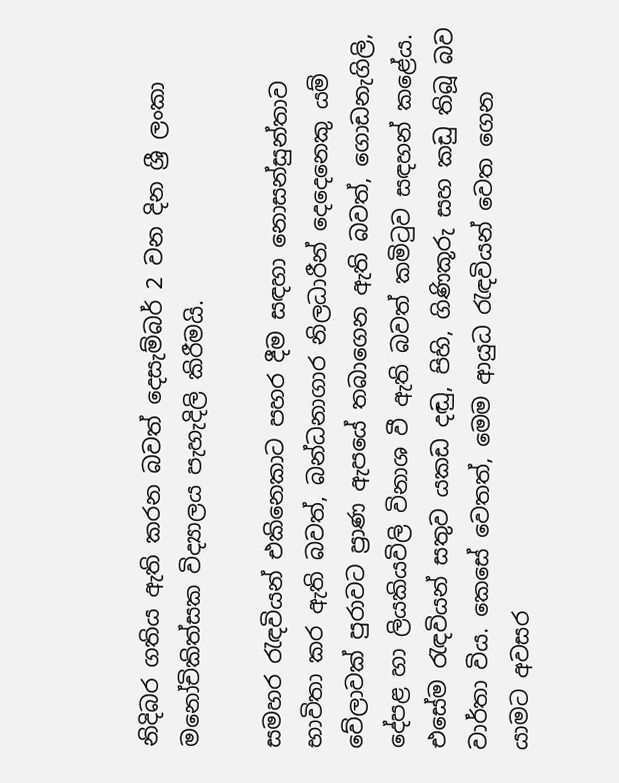නිදිබර ගතිය ඇති කරන බවත් දෙසැම්බර් 2 වන දින ශ්‍රී ලංකා මනෝචිකිත්සක විද්‍යාලය පැහැදිලි කිරීමයි.

සමහර රැඳවියන් එකිනෙකාට පහර දීම සඳහා නොසන්සුන්තාව භාවිතා කර ඇති බවත්, බන්ධනාගාර නිලධාරීන් දෙදෙනෙකු යම් වේලාවක් පුරාවට ප්‍රාණ ඇපයේ තබාගෙන ඇති බවත්, ගොඩනැගිලි, දේපළ හා ලියකියවිලි විනාශ වී ඇති බවත් කමිටුව සඳහන් කළේය. එසේම රැඳවියන් සතුව යකඩ දඬු, පිහි, ගිණිකූරු සහ කඩු තිබූ බව වාර්තා විය. කෙසේ වෙතත්, මෙම ආයුධ රැඳවියන් වෙත ගෙන යාමට අවසර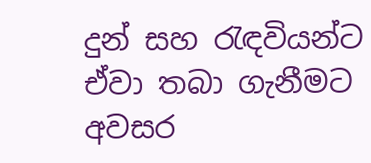දුන් සහ රැඳවියන්ට ඒවා තබා ගැනීමට අවසර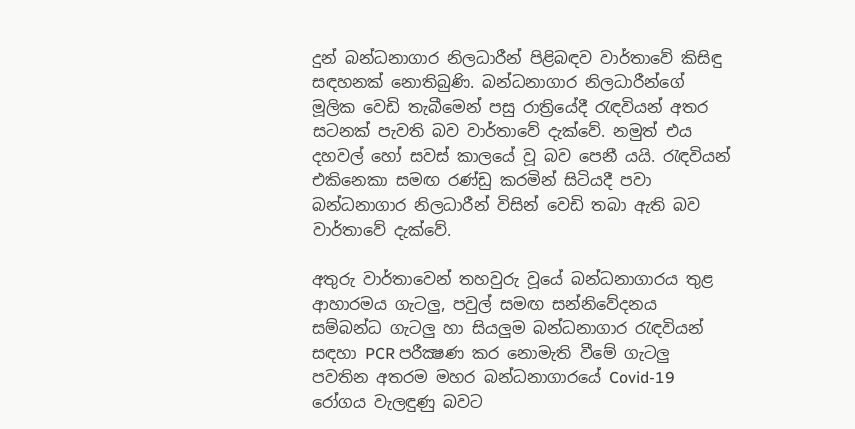දුන් බන්ධනාගාර නිලධාරීන් පිළිබඳව වාර්තාවේ කිසිඳු සඳහනක් නොතිබුණි. බන්ධනාගාර නිලධාරීන්ගේ මූලික වෙඩි තැබීමෙන් පසු රාත්‍රියේදී රැඳවියන් අතර සටනක් පැවති බව වාර්තාවේ දැක්වේ. නමුත් එය දහවල් හෝ සවස් කාලයේ වූ බව පෙනී යයි. රැඳවියන් එකිනෙකා සමඟ රණ්ඩු කරමින් සිටියදී පවා බන්ධනාගාර නිලධාරීන් විසින් වෙඩි තබා ඇති බව වාර්තාවේ දැක්වේ.

අතුරු වාර්තාවෙන් තහවුරු වූයේ බන්ධනාගාරය තුළ ආහාරමය ගැටලු, පවුල් සමඟ සන්නිවේදනය සම්බන්ධ ගැටලු හා සියලුම බන්ධනාගාර රැඳවියන් සඳහා PCR පරීක්‍ෂණ කර නොමැති වීමේ ගැටලු පවතින අතරම මහර බන්ධනාගාරයේ Covid-19 රෝගය වැලඳුණු බවට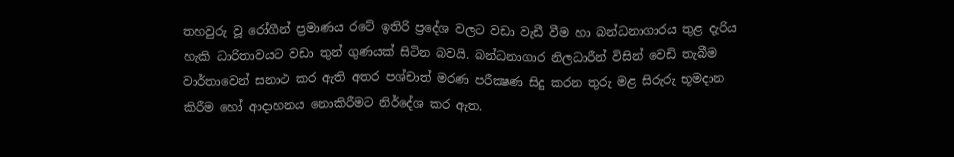තහවුරු වූ රෝගීන් ප්‍රමාණය රටේ ඉතිරි ප්‍රදේශ වලට වඩා වැඩී වීම හා බන්ධනාගාරය තුළ දැරිය හැකි ධාරිතාවයට වඩා තුන් ගුණයක් සිටින බවයි. බන්ධනාගාර නිලධාරීන් විසින් වෙඩි තැබීම වාර්තාවෙන් සනාථ කර ඇති අතර පශ්චාත් මරණ පරීක්‍ෂණ සිදු කරන තුරු මළ සිරුරු භූමදාන කිරීම හෝ ආදාහනය නොකිරීමට නිර්දේශ කර ඇත.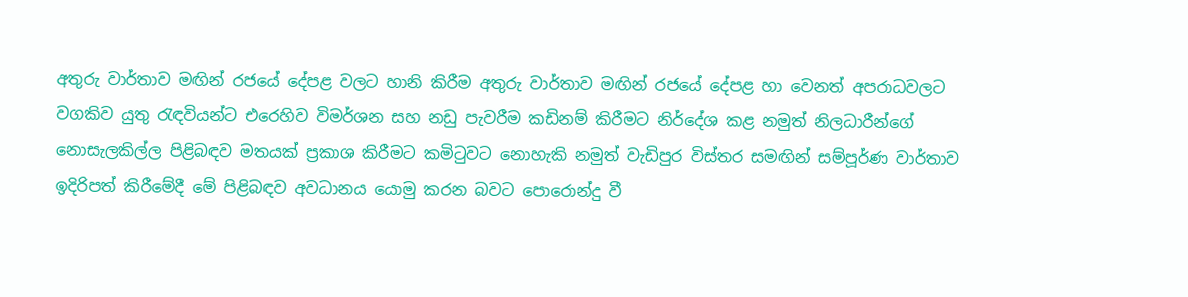අතුරු වාර්තාව මඟින් රජයේ දේපළ වලට හානි කිරීම අතුරු වාර්තාව මඟින් රජයේ දේපළ හා වෙනත් අපරාධවලට වගකිව යුතු රැඳවියන්ට එරෙහිව විමර්ශන සහ නඩු පැවරීම කඩිනම් කිරීමට නිර්දේශ කළ නමුත් නිලධාරීන්ගේ නොසැලකිල්ල පිළිබඳව මතයක් ප්‍රකාශ කිරීමට කමිටුවට නොහැකි නමුත් වැඩිපුර විස්තර සමඟින් සම්පූර්ණ වාර්තාව ඉදිරිපත් කිරීමේදී මේ පිළිබඳව අවධානය යොමු කරන බවට පොරොන්දු වී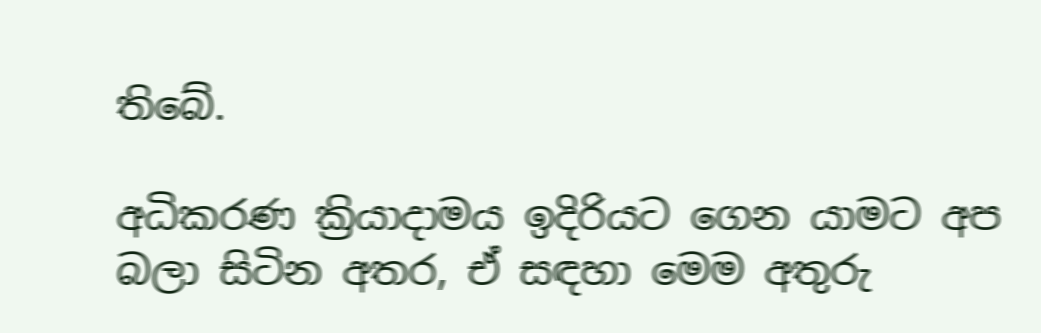තිබේ.

අධිකරණ ක්‍රියාදාමය ඉදිරියට ගෙන යාමට අප බලා සිටින අතර, ඒ සඳහා මෙම අතුරු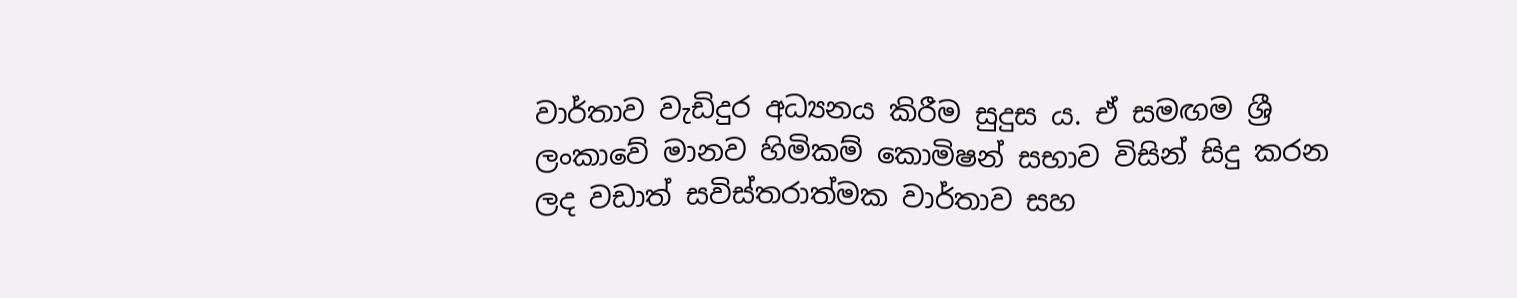වාර්තාව වැඩිදුර අධ්‍යනය කිරීම සුදුස ය. ඒ සමඟම ශ්‍රී ලංකාවේ මානව හිමිකම් කොමිෂන් සභාව විසින් සිදු කරන ලද වඩාත් සවිස්තරාත්මක වාර්තාව සහ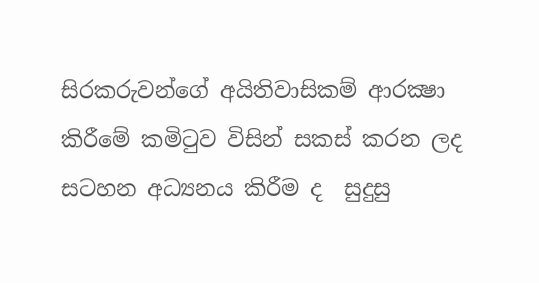සිරකරුවන්ගේ අයිතිවාසිකම් ආරක්‍ෂා කිරීමේ කමිටුව විසින් සකස් කරන ලද සටහන අධ්‍යනය කිරීම ද  සුදුසු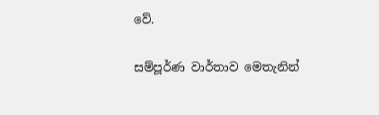වේ.

සම්පූර්ණ වාර්තාව මෙතැනින්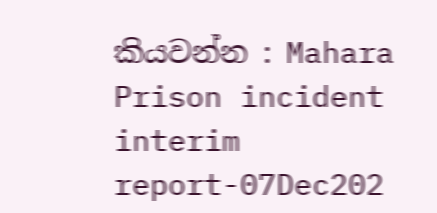කියවන්න : Mahara Prison incident interim report-07Dec202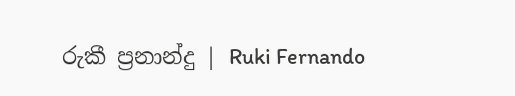රුකී ප්‍රනාන්දු | Ruki Fernando